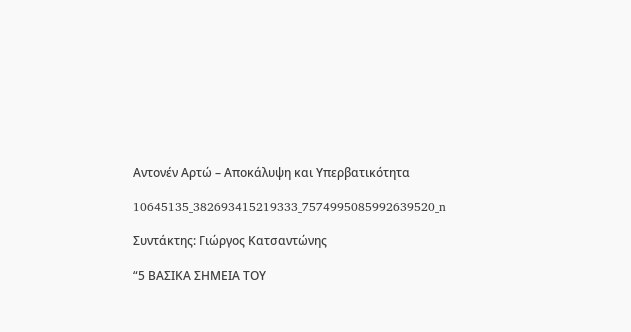Αντονέν Αρτώ – Αποκάλυψη και Υπερβατικότητα

10645135_382693415219333_7574995085992639520_n

Συντάκτης: Γιώργος Κατσαντώνης

“5 ΒΑΣΙΚΑ ΣΗΜΕΙΑ ΤΟΥ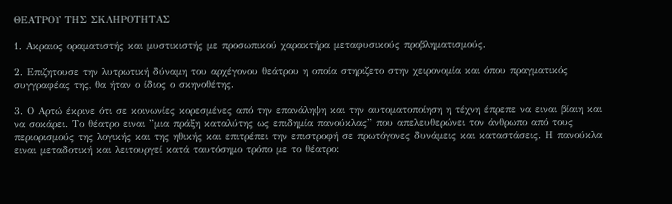ΘΕΑΤΡΟΥ ΤΗΣ ΣΚΛΗΡΟΤΗΤΑΣ

1. Ακραιος οραματιστής και μυστικιστής με προσωπικού χαρακτήρα μεταφυσικούς προβληματισμούς.

2. Επιζητουσε την λυτρωτική δύναμη του αρχέγονου θεάτρου η οποία στηριζετο στην χειρονομία και όπου πραγματικός συγγραφέας της, θα ήταν ο ίδιος ο σκηνοθέτης.

3. Ο Αρτώ έκρινε ότι σε κοινωνίες κορεσμένες από την επανάληψη και την αυτοματοποίηση η τέχνη έπρεπε να ειναι βίαιη και να σοκάρει. Το θέατρο ειναι ”μια πράξη καταλύτης ως επιδημία πανούκλας” που απελευθερώνει τον άνθρωπο από τους περιορισμούς της λογικής και της ηθικής και επιτρέπει την επιστροφή σε πρωτόγονες δυνάμεις και καταστάσεις. Η πανούκλα ειναι μεταδοτική και λειτουργεί κατά ταυτόσημο τρόπο με το θέατρο: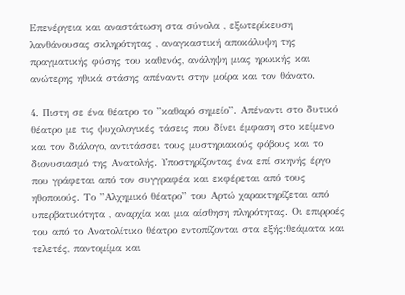Επενέργεια και αναστάτωση στα σύνολα , εξωτερίκευση λανθάνουσας σκληρότητας , αναγκαστική αποκάλυψη της πραγματικής φύσης του καθενός, ανάληψη μιας ηρωικής και ανώτερης ηθικά στάσης απέναντι στην μοίρα και τον θάνατο.

4. Πιστη σε ένα θέατρο το ”καθαρό σημείο”. Απέναντι στο δυτικό θέατρο με τις ψυχολογικές τάσεις που δίνει έμφαση στο κείμενο και τον διάλογο, αντιτάσσει τους μυστηριακούς φόβους και το διονυσιασμό της Ανατολής. Υποστηρίζοντας ένα επί σκηνής έργο που γράφεται από τον συγγραφέα και εκφέρεται από τους ηθοποιούς. Το ”Αλχημικό θέατρο” του Αρτώ χαρακτηρίζεται από υπερβατικότητα , αναρχία και μια αίσθηση πληρότητας. Οι επιρροές του από το Ανατολίτικο θέατρο εντοπίζονται στα εξής:θεάματα και τελετές, παντομίμα και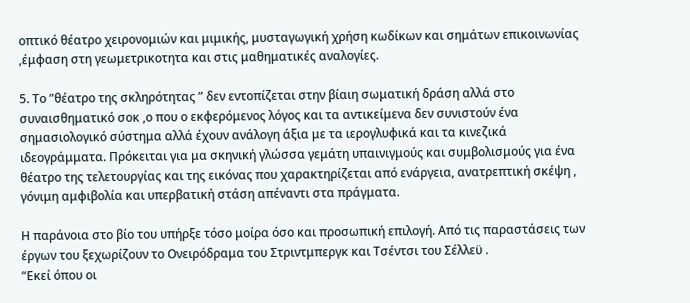οπτικό θέατρο χειρονομιών και μιμικής, μυσταγωγική χρήση κωδίκων και σημάτων επικοινωνίας ,έμφαση στη γεωμετρικοτητα και στις μαθηματικές αναλογίες.

5. Το ”θέατρο της σκληρότητας ” δεν εντοπίζεται στην βίαιη σωματική δράση αλλά στο συναισθηματικό σοκ ,ο που ο εκφερόμενος λόγος και τα αντικείμενα δεν συνιστούν ένα σημασιολογικό σύστημα αλλά έχουν ανάλογη άξια με τα ιερογλυφικά και τα κινεζικά ιδεογράμματα. Πρόκειται για μα σκηνική γλώσσα γεμάτη υπαινιγμούς και συμβολισμούς για ένα θέατρο της τελετουργίας και της εικόνας που χαρακτηρίζεται από ενάργεια, ανατρεπτική σκέψη , γόνιμη αμφιβολία και υπερβατική στάση απέναντι στα πράγματα.

Η παράνοια στο βίο του υπήρξε τόσο μοίρα όσο και προσωπική επιλογή. Από τις παραστάσεις των έργων του ξεχωρίζουν το Ονειρόδραμα του Στριντμπεργκ και Τσέντσι του Σέλλεϋ .
“Εκεί όπου οι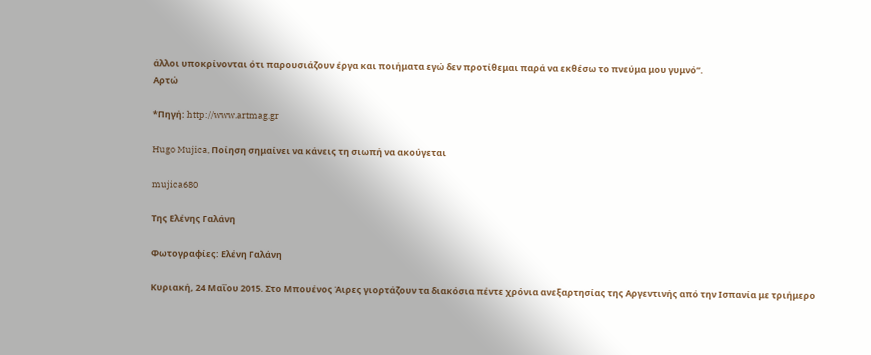άλλοι υποκρίνονται ότι παρουσιάζουν έργα και ποιήματα εγώ δεν προτίθεμαι παρά να εκθέσω το πνεύμα μου γυμνό”.
Αρτώ

*Πηγή: http://www.artmag.gr

Hugo Mujica, Ποίηση σημαίνει να κάνεις τη σιωπή να ακούγεται

mujica680

Της Ελένης Γαλάνη

Φωτογραφίες: Ελένη Γαλάνη

Κυριακή, 24 Μαΐου 2015. Στο Μπουένος Άιρες γιορτάζουν τα διακόσια πέντε χρόνια ανεξαρτησίας της Αργεντινής από την Ισπανία με τριήμερο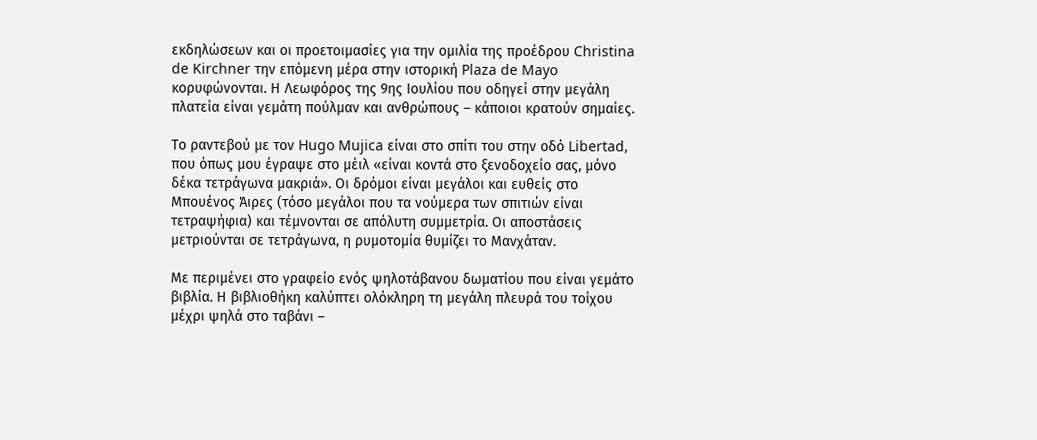εκδηλώσεων και οι προετοιμασίες για την ομιλία της προέδρου Christina de Kirchner την επόμενη μέρα στην ιστορική Plaza de Mayo κορυφώνονται. Η Λεωφόρος της 9ης Ιουλίου που οδηγεί στην μεγάλη πλατεία είναι γεμάτη πούλμαν και ανθρώπους – κάποιοι κρατούν σημαίες.

Το ραντεβού με τον Hugo Mujica είναι στο σπίτι του στην οδό Libertad, που όπως μου έγραψε στο μέιλ «είναι κοντά στο ξενοδοχείο σας, μόνο δέκα τετράγωνα μακριά». Οι δρόμοι είναι μεγάλοι και ευθείς στο Μπουένος Άιρες (τόσο μεγάλοι που τα νούμερα των σπιτιών είναι τετραψήφια) και τέμνονται σε απόλυτη συμμετρία. Οι αποστάσεις μετριούνται σε τετράγωνα, η ρυμοτομία θυμίζει το Μανχάταν.

Με περιμένει στο γραφείο ενός ψηλοτάβανου δωματίου που είναι γεμάτο βιβλία. Η βιβλιοθήκη καλύπτει ολόκληρη τη μεγάλη πλευρά του τοίχου μέχρι ψηλά στο ταβάνι –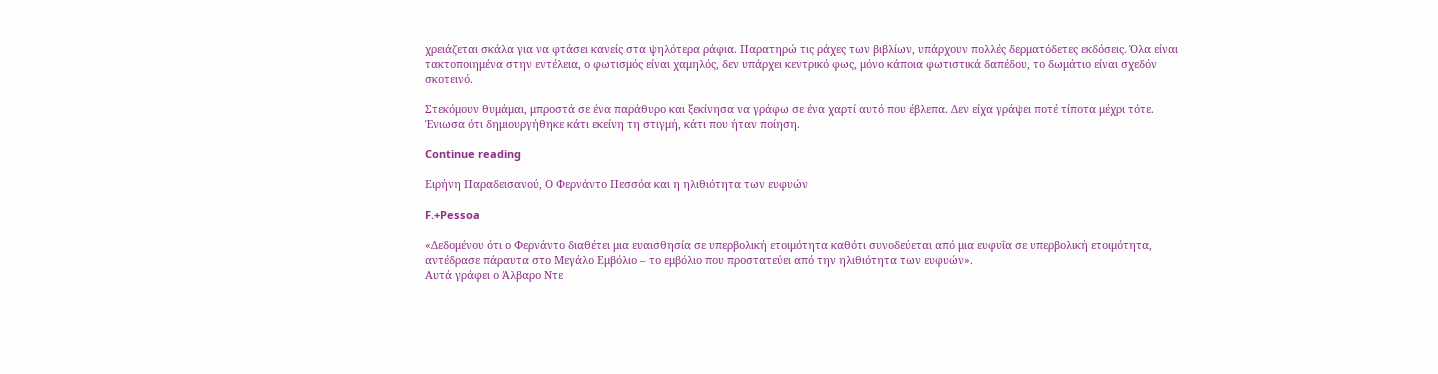χρειάζεται σκάλα για να φτάσει κανείς στα ψηλότερα ράφια. Παρατηρώ τις ράχες των βιβλίων, υπάρχουν πολλές δερματόδετες εκδόσεις. Όλα είναι τακτοποιημένα στην εντέλεια, ο φωτισμός είναι χαμηλός, δεν υπάρχει κεντρικό φως, μόνο κάποια φωτιστικά δαπέδου, το δωμάτιο είναι σχεδόν σκοτεινό.

Στεκόμουν θυμάμαι, μπροστά σε ένα παράθυρο και ξεκίνησα να γράφω σε ένα χαρτί αυτό που έβλεπα. Δεν είχα γράψει ποτέ τίποτα μέχρι τότε. Ένιωσα ότι δημιουργήθηκε κάτι εκείνη τη στιγμή, κάτι που ήταν ποίηση.

Continue reading

Ειρήνη Παραδεισανού, Ο Φερνάντο Πεσσόα και η ηλιθιότητα των ευφυών

F.+Pessoa

«Δεδομένου ότι ο Φερνάντο διαθέτει μια ευαισθησία σε υπερβολική ετοιμότητα καθότι συνοδεύεται από μια ευφυΐα σε υπερβολική ετοιμότητα, αντέδρασε πάραυτα στο Μεγάλο Εμβόλιο – το εμβόλιο που προστατεύει από την ηλιθιότητα των ευφυών».
Αυτά γράφει ο Άλβαρο Ντε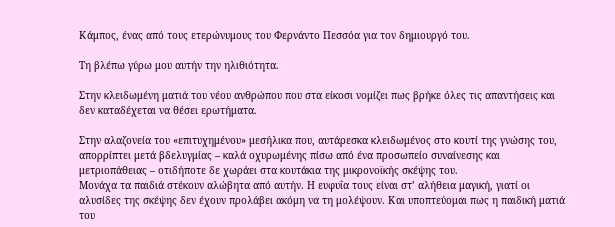Κάμπος, ένας από τους ετερώνυμους του Φερνάντο Πεσσόα για τον δημιουργό του.

Τη βλέπω γύρω μου αυτήν την ηλιθιότητα.

Στην κλειδωμένη ματιά του νέου ανθρώπου που στα είκοσι νομίζει πως βρήκε όλες τις απαντήσεις και δεν καταδέχεται να θέσει ερωτήματα.

Στην αλαζονεία του «επιτυχημένου» μεσήλικα που, αυτάρεσκα κλειδωμένος στο κουτί της γνώσης του, απορρίπτει μετά βδελυγμίας – καλά οχυρωμένης πίσω από ένα προσωπείο συναίνεσης και μετριοπάθειας – οτιδήποτε δε χωράει στα κουτάκια της μικρονοϊκής σκέψης του.
Μονάχα τα παιδιά στέκουν αλώβητα από αυτήν. Η ευφυΐα τους είναι στ’ αλήθεια μαγική, γιατί οι αλυσίδες της σκέψης δεν έχουν προλάβει ακόμη να τη μολέψουν. Και υποπτεύομαι πως η παιδική ματιά του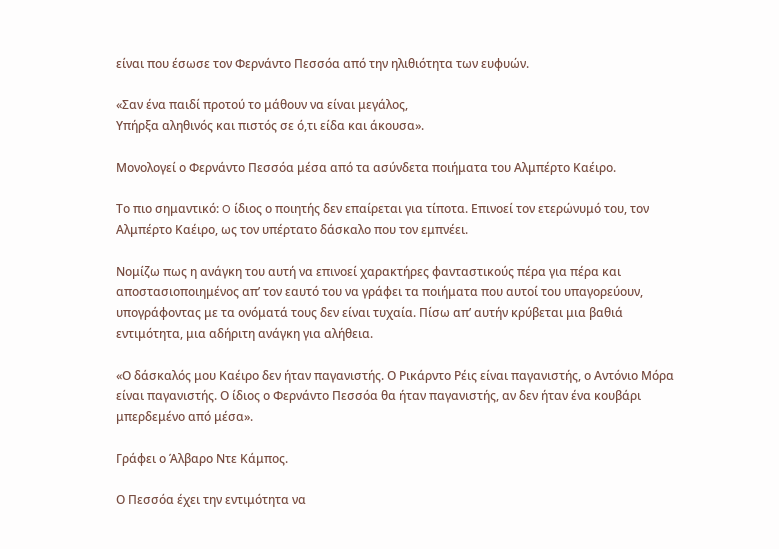είναι που έσωσε τον Φερνάντο Πεσσόα από την ηλιθιότητα των ευφυών.

«Σαν ένα παιδί προτού το μάθουν να είναι μεγάλος,
Υπήρξα αληθινός και πιστός σε ό,τι είδα και άκουσα».

Μονολογεί ο Φερνάντο Πεσσόα μέσα από τα ασύνδετα ποιήματα του Αλμπέρτο Καέιρο.

Το πιο σημαντικό: O ίδιος ο ποιητής δεν επαίρεται για τίποτα. Επινοεί τον ετερώνυμό του, τον Αλμπέρτο Καέιρο, ως τον υπέρτατο δάσκαλο που τον εμπνέει.

Νομίζω πως η ανάγκη του αυτή να επινοεί χαρακτήρες φανταστικούς πέρα για πέρα και αποστασιοποιημένος απ’ τον εαυτό του να γράφει τα ποιήματα που αυτοί του υπαγορεύουν, υπογράφοντας με τα ονόματά τους δεν είναι τυχαία. Πίσω απ’ αυτήν κρύβεται μια βαθιά εντιμότητα, μια αδήριτη ανάγκη για αλήθεια.

«Ο δάσκαλός μου Καέιρο δεν ήταν παγανιστής. Ο Ρικάρντο Ρέις είναι παγανιστής, ο Αντόνιο Μόρα είναι παγανιστής. Ο ίδιος ο Φερνάντο Πεσσόα θα ήταν παγανιστής, αν δεν ήταν ένα κουβάρι μπερδεμένο από μέσα».

Γράφει ο Άλβαρο Ντε Κάμπος.

Ο Πεσσόα έχει την εντιμότητα να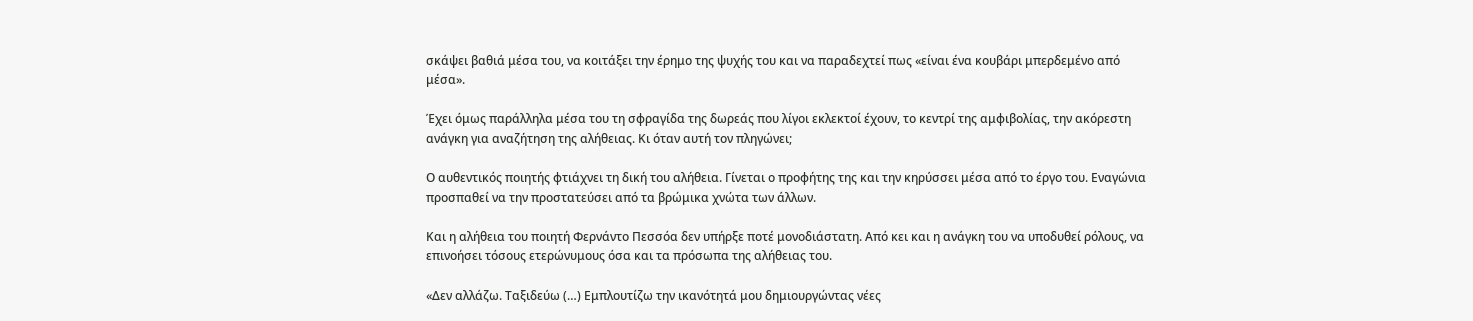σκάψει βαθιά μέσα του, να κοιτάξει την έρημο της ψυχής του και να παραδεχτεί πως «είναι ένα κουβάρι μπερδεμένο από μέσα».

Έχει όμως παράλληλα μέσα του τη σφραγίδα της δωρεάς που λίγοι εκλεκτοί έχουν, το κεντρί της αμφιβολίας, την ακόρεστη ανάγκη για αναζήτηση της αλήθειας. Κι όταν αυτή τον πληγώνει;

Ο αυθεντικός ποιητής φτιάχνει τη δική του αλήθεια. Γίνεται ο προφήτης της και την κηρύσσει μέσα από το έργο του. Εναγώνια προσπαθεί να την προστατεύσει από τα βρώμικα χνώτα των άλλων.

Και η αλήθεια του ποιητή Φερνάντο Πεσσόα δεν υπήρξε ποτέ μονοδιάστατη. Από κει και η ανάγκη του να υποδυθεί ρόλους, να επινοήσει τόσους ετερώνυμους όσα και τα πρόσωπα της αλήθειας του.

«Δεν αλλάζω. Ταξιδεύω (…) Εμπλουτίζω την ικανότητά μου δημιουργώντας νέες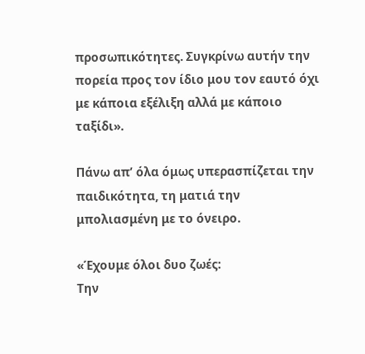προσωπικότητες. Συγκρίνω αυτήν την πορεία προς τον ίδιο μου τον εαυτό όχι με κάποια εξέλιξη αλλά με κάποιο ταξίδι».

Πάνω απ’ όλα όμως υπερασπίζεται την παιδικότητα, τη ματιά την μπολιασμένη με το όνειρο.

«Έχουμε όλοι δυο ζωές:
Την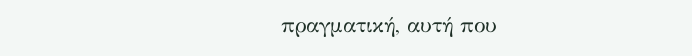πραγματική, αυτή που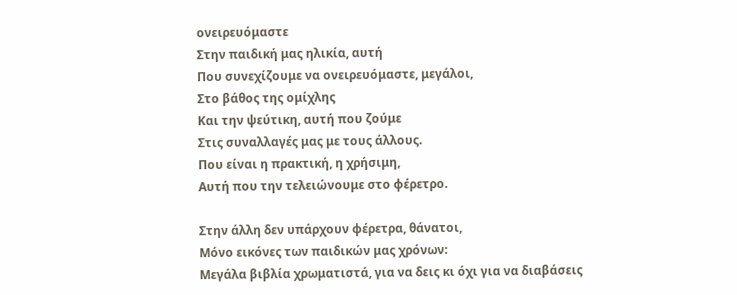ονειρευόμαστε
Στην παιδική μας ηλικία, αυτή
Που συνεχίζουμε να ονειρευόμαστε, μεγάλοι,
Στο βάθος της ομίχλης
Και την ψεύτικη, αυτή που ζούμε
Στις συναλλαγές μας με τους άλλους.
Που είναι η πρακτική, η χρήσιμη,
Αυτή που την τελειώνουμε στο φέρετρο.

Στην άλλη δεν υπάρχουν φέρετρα, θάνατοι,
Μόνο εικόνες των παιδικών μας χρόνων:
Μεγάλα βιβλία χρωματιστά, για να δεις κι όχι για να διαβάσεις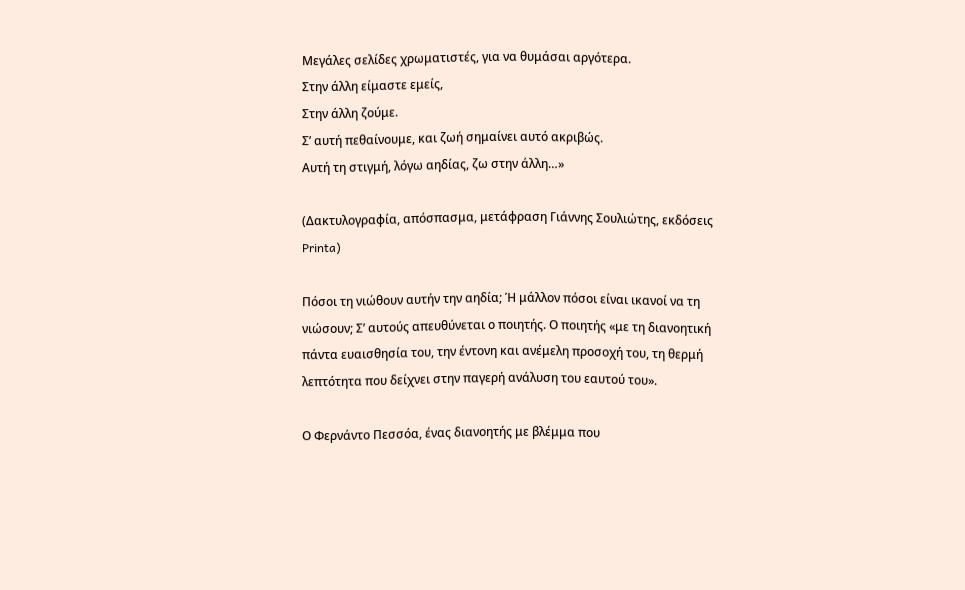Μεγάλες σελίδες χρωματιστές, για να θυμάσαι αργότερα.
Στην άλλη είμαστε εμείς,
Στην άλλη ζούμε.
Σ’ αυτή πεθαίνουμε, και ζωή σημαίνει αυτό ακριβώς.
Αυτή τη στιγμή, λόγω αηδίας, ζω στην άλλη…»

(Δακτυλογραφία, απόσπασμα, μετάφραση Γιάννης Σουλιώτης, εκδόσεις Printa)

Πόσοι τη νιώθουν αυτήν την αηδία; Ή μάλλον πόσοι είναι ικανοί να τη νιώσουν; Σ’ αυτούς απευθύνεται ο ποιητής. Ο ποιητής «με τη διανοητική πάντα ευαισθησία του, την έντονη και ανέμελη προσοχή του, τη θερμή λεπτότητα που δείχνει στην παγερή ανάλυση του εαυτού του».

Ο Φερνάντο Πεσσόα, ένας διανοητής με βλέμμα που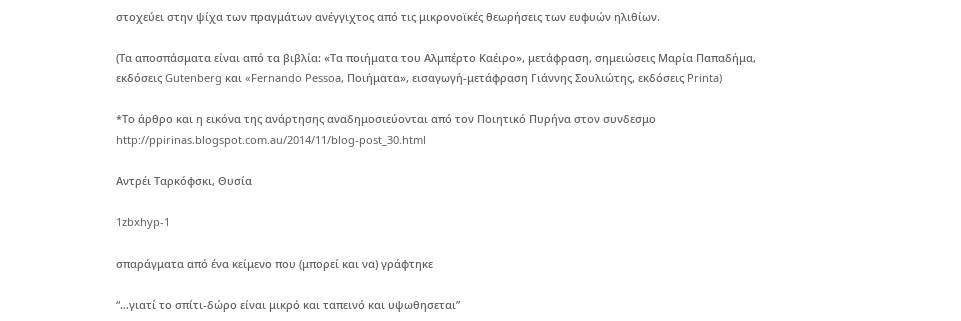στοχεύει στην ψίχα των πραγμάτων ανέγγιχτος από τις μικρονοϊκές θεωρήσεις των ευφυών ηλιθίων.

(Τα αποσπάσματα είναι από τα βιβλία: «Τα ποιήματα του Αλμπέρτο Καέιρο», μετάφραση, σημειώσεις Μαρία Παπαδήμα, εκδόσεις Gutenberg και «Fernando Pessoa, Ποιήματα», εισαγωγή-μετάφραση Γιάννης Σουλιώτης, εκδόσεις Printa)

*Το άρθρο και η εικόνα της ανάρτησης αναδημοσιεύονται από τον Ποιητικό Πυρήνα στον συνδεσμο http://ppirinas.blogspot.com.au/2014/11/blog-post_30.html

Αντρέι Ταρκόφσκι, Θυσία

1zbxhyp-1

σπαράγματα από ένα κείμενο που (μπορεί και να) γράφτηκε

“…γιατί το σπίτι-δώρο είναι μικρό και ταπεινό και υψωθησεται”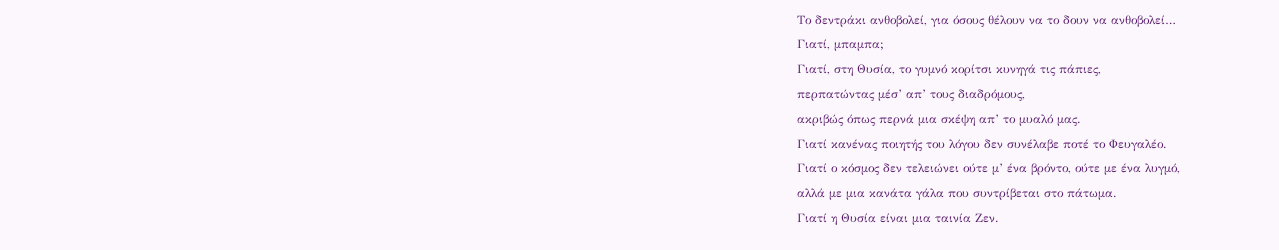Το δεντράκι ανθοβολεί, για όσους θέλουν να το δουν να ανθοβολεί…
Γιατί, μπαμπα;
Γιατί, στη Θυσία, το γυμνό κορίτσι κυνηγά τις πάπιες,
περπατώντας μέσ’ απ’ τους διαδρόμους,
ακριβώς όπως περνά μια σκέψη απ’ το μυαλό μας.
Γιατί κανένας ποιητής του λόγου δεν συνέλαβε ποτέ το Φευγαλέο.
Γιατί ο κόσμος δεν τελειώνει ούτε μ’ ένα βρόντο, ούτε με ένα λυγμό,
αλλά με μια κανάτα γάλα που συντρίβεται στο πάτωμα.
Γιατί η Θυσία είναι μια ταινία Ζεν.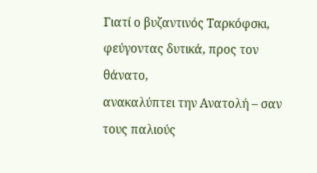Γιατί ο βυζαντινός Ταρκόφσκι, φεύγοντας δυτικά, προς τον θάνατο,
ανακαλύπτει την Ανατολή – σαν τους παλιούς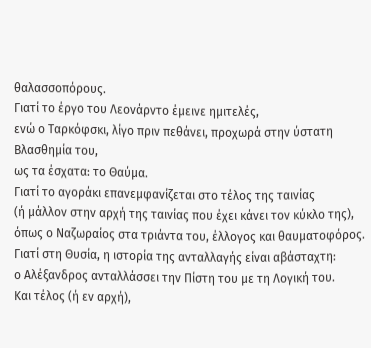θαλασσοπόρους.
Γιατί το έργο του Λεονάρντο έμεινε ημιτελές,
ενώ ο Ταρκόφσκι, λίγο πριν πεθάνει, προχωρά στην ύστατη Βλασθημία του,
ως τα έσχατα: το Θαύμα.
Γιατί το αγοράκι επανεμφανίζεται στο τέλος της ταινίας
(ή μάλλον στην αρχή της ταινίας που έχει κάνει τον κύκλο της),
όπως ο Ναζωραίος στα τριάντα του, έλλογος και θαυματοφόρος.
Γιατί στη Θυσία, η ιστορία της ανταλλαγής είναι αβάσταχτη:
ο Αλέξανδρος ανταλλάσσει την Πίστη του με τη Λογική του.
Και τέλος (ή εν αρχή),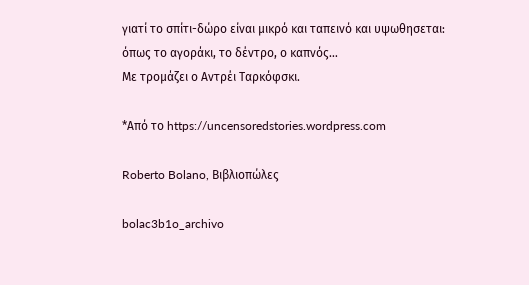γιατί το σπίτι-δώρο είναι μικρό και ταπεινό και υψωθησεται:
όπως το αγοράκι, το δέντρο, ο καπνός…
Με τρομάζει ο Αντρέι Ταρκόφσκι.

*Από το https://uncensoredstories.wordpress.com

Roberto Bolano, Βιβλιοπώλες

bolac3b1o_archivo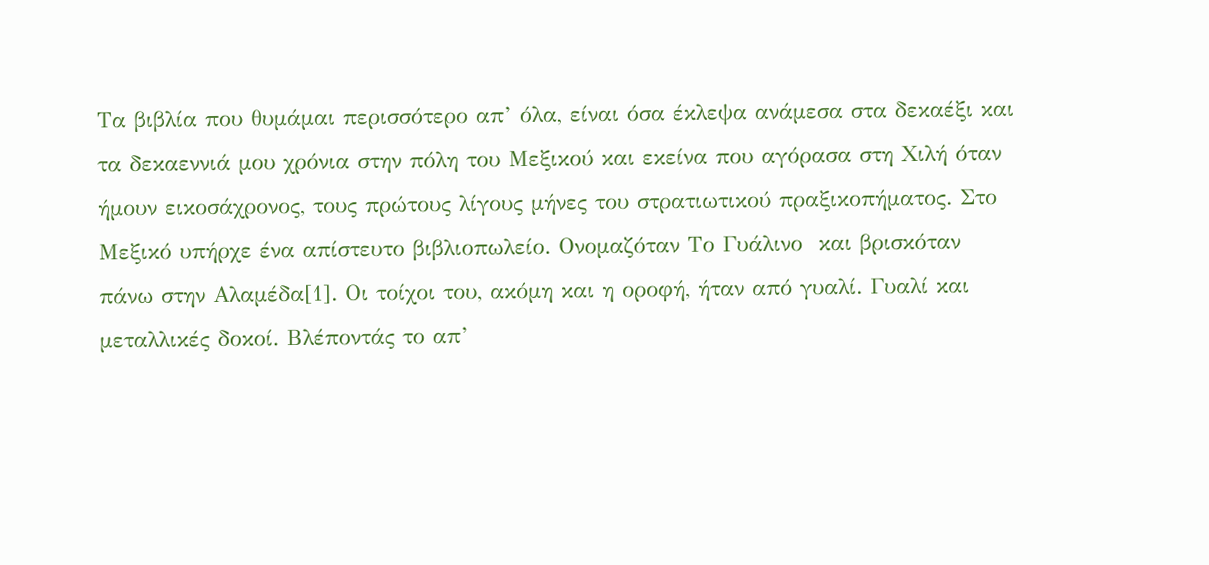Τα βιβλία που θυμάμαι περισσότερο απ’ όλα, είναι όσα έκλεψα ανάμεσα στα δεκαέξι και τα δεκαεννιά μου χρόνια στην πόλη του Μεξικού και εκείνα που αγόρασα στη Χιλή όταν ήμουν εικοσάχρονος, τους πρώτους λίγους μήνες του στρατιωτικού πραξικοπήματος. Στο Μεξικό υπήρχε ένα απίστευτο βιβλιοπωλείο. Ονομαζόταν Το Γυάλινο  και βρισκόταν πάνω στην Αλαμέδα[1]. Οι τοίχοι του, ακόμη και η οροφή, ήταν από γυαλί. Γυαλί και μεταλλικές δοκοί. Βλέποντάς το απ’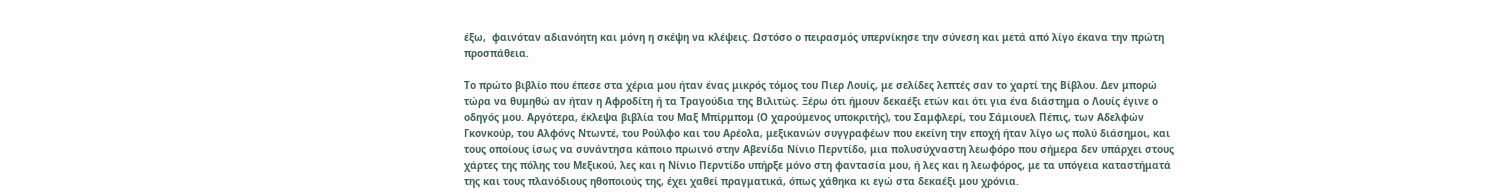έξω,  φαινόταν αδιανόητη και μόνη η σκέψη να κλέψεις. Ωστόσο ο πειρασμός υπερνίκησε την σύνεση και μετά από λίγο έκανα την πρώτη προσπάθεια.

Το πρώτο βιβλίο που έπεσε στα χέρια μου ήταν ένας μικρός τόμος του Πιερ Λουίς, με σελίδες λεπτές σαν το χαρτί της Βίβλου. Δεν μπορώ τώρα να θυμηθώ αν ήταν η Αφροδίτη ή τα Τραγούδια της Βιλιτώς. Ξέρω ότι ήμουν δεκαέξι ετών και ότι για ένα διάστημα ο Λουίς έγινε ο οδηγός μου. Αργότερα, έκλεψα βιβλία του Μαξ Μπίρμπομ (Ο χαρούμενος υποκριτής), του Σαμφλερί, του Σάμιουελ Πέπις, των Αδελφών Γκονκούρ, του Αλφόνς Ντωντέ, του Ρούλφο και του Αρέολα, μεξικανών συγγραφέων που εκείνη την εποχή ήταν λίγο ως πολύ διάσημοι, και τους οποίους ίσως να συνάντησα κάποιο πρωινό στην Αβενίδα Νίνιο Περντίδο, μια πολυσύχναστη λεωφόρο που σήμερα δεν υπάρχει στους χάρτες της πόλης του Μεξικού, λες και η Νίνιο Περντίδο υπήρξε μόνο στη φαντασία μου, ή λες και η λεωφόρος, με τα υπόγεια καταστήματά της και τους πλανόδιους ηθοποιούς της, έχει χαθεί πραγματικά, όπως χάθηκα κι εγώ στα δεκαέξι μου χρόνια.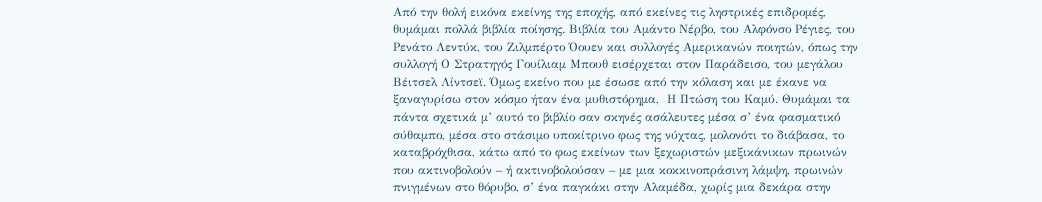Από την θολή εικόνα εκείνης της εποχής, από εκείνες τις ληστρικές επιδρομές, θυμάμαι πολλά βιβλία ποίησης. Βιβλία του Αμάντο Νέρβο, του Αλφόνσο Ρέγιες, του Ρενάτο Λεντύκ, του Ζιλμπέρτο Όουεν και συλλογές Αμερικανών ποιητών, όπως την συλλογή Ο Στρατηγός Γουίλιαμ Μπουθ εισέρχεται στον Παράδεισο, του μεγάλου Βέιτσελ Λίντσεϊ. Όμως εκείνο που με έσωσε από την κόλαση και με έκανε να ξαναγυρίσω στον κόσμο ήταν ένα μυθιστόρημα,  Η Πτώση του Καμύ. Θυμάμαι τα πάντα σχετικά μ’ αυτό το βιβλίο σαν σκηνές ασάλευτες μέσα σ’ ένα φασματικό σύθαμπο, μέσα στο στάσιμο υποκίτρινο φως της νύχτας, μολονότι το διάβασα, το καταβρόχθισα, κάτω από το φως εκείνων των ξεχωριστών μεξικάνικων πρωινών που ακτινοβολούν – ή ακτινοβολούσαν – με μια κοκκινοπράσινη λάμψη, πρωινών πνιγμένων στο θόρυβο, σ’ ένα παγκάκι στην Αλαμέδα, χωρίς μια δεκάρα στην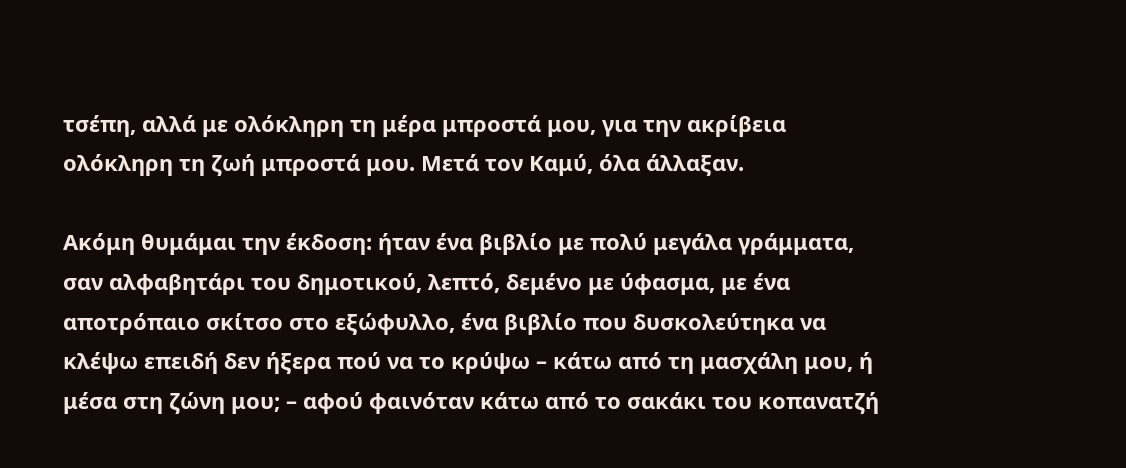τσέπη, αλλά με ολόκληρη τη μέρα μπροστά μου, για την ακρίβεια ολόκληρη τη ζωή μπροστά μου. Μετά τον Καμύ, όλα άλλαξαν.

Ακόμη θυμάμαι την έκδοση: ήταν ένα βιβλίο με πολύ μεγάλα γράμματα, σαν αλφαβητάρι του δημοτικού, λεπτό, δεμένο με ύφασμα, με ένα αποτρόπαιο σκίτσο στο εξώφυλλο, ένα βιβλίο που δυσκολεύτηκα να κλέψω επειδή δεν ήξερα πού να το κρύψω – κάτω από τη μασχάλη μου, ή μέσα στη ζώνη μου; – αφού φαινόταν κάτω από το σακάκι του κοπανατζή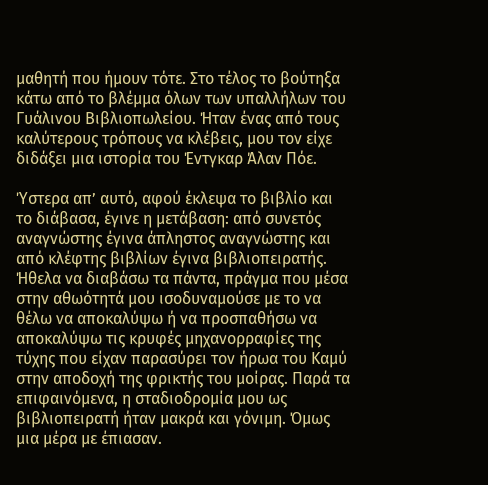μαθητή που ήμουν τότε. Στο τέλος το βούτηξα κάτω από το βλέμμα όλων των υπαλλήλων του Γυάλινου Βιβλιοπωλείου. Ήταν ένας από τους καλύτερους τρόπους να κλέβεις, μου τον είχε διδάξει μια ιστορία του Έντγκαρ Άλαν Πόε.

Ύστερα απ’ αυτό, αφού έκλεψα το βιβλίο και το διάβασα, έγινε η μετάβαση: από συνετός αναγνώστης έγινα άπληστος αναγνώστης και από κλέφτης βιβλίων έγινα βιβλιοπειρατής. Ήθελα να διαβάσω τα πάντα, πράγμα που μέσα στην αθωότητά μου ισοδυναμούσε με το να θέλω να αποκαλύψω ή να προσπαθήσω να αποκαλύψω τις κρυφές μηχανορραφίες της τύχης που είχαν παρασύρει τον ήρωα του Καμύ στην αποδοχή της φρικτής του μοίρας. Παρά τα επιφαινόμενα, η σταδιοδρομία μου ως βιβλιοπειρατή ήταν μακρά και γόνιμη. Όμως μια μέρα με έπιασαν.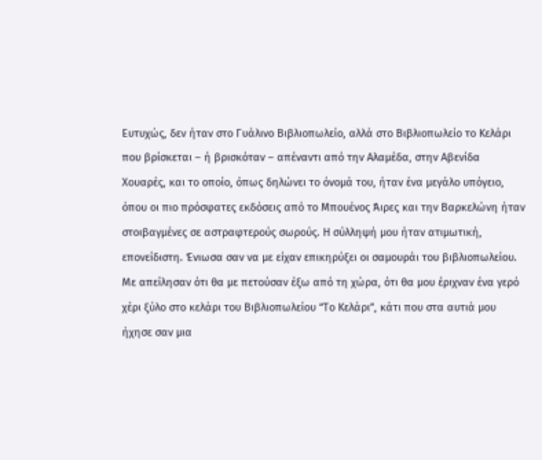Ευτυχώς, δεν ήταν στο Γυάλινο Βιβλιοπωλείο, αλλά στο Βιβλιοπωλείο το Κελάρι που βρίσκεται – ή βρισκόταν – απέναντι από την Αλαμέδα, στην Αβενίδα Χουαρές, και το οποίο, όπως δηλώνει το όνομά του, ήταν ένα μεγάλο υπόγειο, όπου οι πιο πρόσφατες εκδόσεις από το Μπουένος Άιρες και την Βαρκελώνη ήταν στοιβαγμένες σε αστραφτερούς σωρούς. Η σύλληψή μου ήταν ατιμωτική, επονείδιστη. Ένιωσα σαν να με είχαν επικηρύξει οι σαμουράι του βιβλιοπωλείου. Με απείλησαν ότι θα με πετούσαν έξω από τη χώρα, ότι θα μου έριχναν ένα γερό χέρι ξύλο στο κελάρι του Βιβλιοπωλείου “Το Κελάρι”, κάτι που στα αυτιά μου ήχησε σαν μια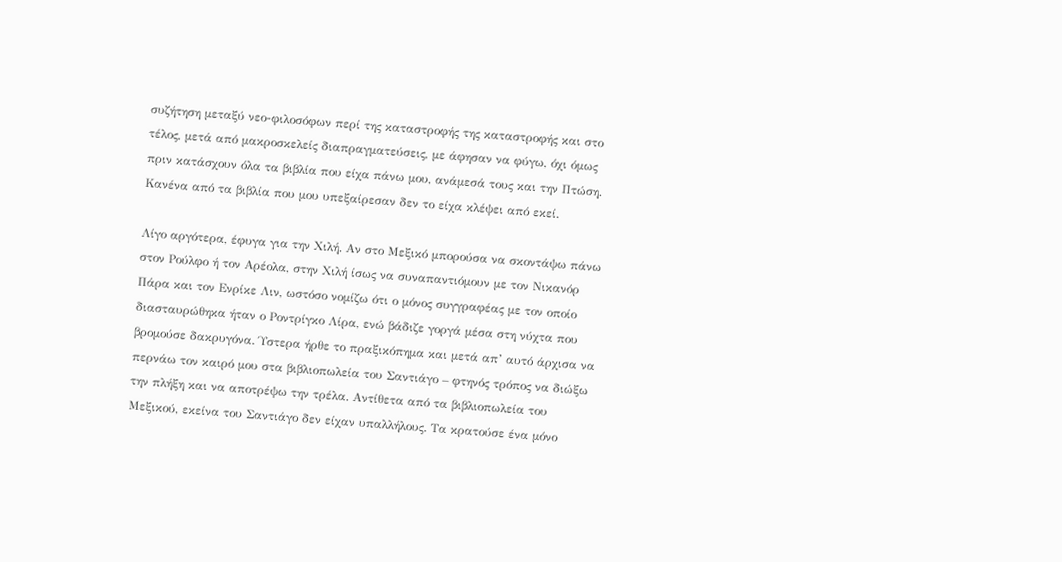συζήτηση μεταξύ νεο-φιλοσόφων περί της καταστροφής της καταστροφής και στο τέλος, μετά από μακροσκελείς διαπραγματεύσεις, με άφησαν να φύγω, όχι όμως πριν κατάσχουν όλα τα βιβλία που είχα πάνω μου, ανάμεσά τους και την Πτώση. Κανένα από τα βιβλία που μου υπεξαίρεσαν δεν το είχα κλέψει από εκεί.

Λίγο αργότερα, έφυγα για την Χιλή. Αν στο Μεξικό μπορούσα να σκοντάψω πάνω στον Ρούλφο ή τον Αρέολα, στην Χιλή ίσως να συναπαντιόμουν με τον Νικανόρ Πάρα και τον Ενρίκε Λιν, ωστόσο νομίζω ότι ο μόνος συγγραφέας με τον οποίο διασταυρώθηκα ήταν ο Ροντρίγκο Λίρα, ενώ βάδιζε γοργά μέσα στη νύχτα που βρομούσε δακρυγόνα. Ύστερα ήρθε το πραξικόπημα και μετά απ’ αυτό άρχισα να περνάω τον καιρό μου στα βιβλιοπωλεία του Σαντιάγο – φτηνός τρόπος να διώξω την πλήξη και να αποτρέψω την τρέλα. Αντίθετα από τα βιβλιοπωλεία του Μεξικού, εκείνα του Σαντιάγο δεν είχαν υπαλλήλους. Τα κρατούσε ένα μόνο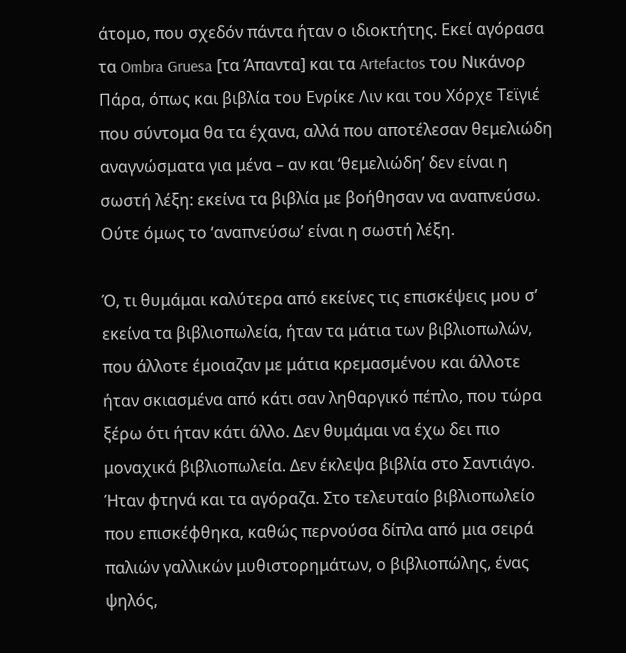άτομο, που σχεδόν πάντα ήταν ο ιδιοκτήτης. Εκεί αγόρασα τα Ombra Gruesa [τα Άπαντα] και τα Artefactos του Νικάνορ Πάρα, όπως και βιβλία του Ενρίκε Λιν και του Χόρχε Τεϊγιέ που σύντομα θα τα έχανα, αλλά που αποτέλεσαν θεμελιώδη αναγνώσματα για μένα – αν και ‘θεμελιώδη’ δεν είναι η σωστή λέξη: εκείνα τα βιβλία με βοήθησαν να αναπνεύσω. Ούτε όμως το ‘αναπνεύσω’ είναι η σωστή λέξη.

Ό, τι θυμάμαι καλύτερα από εκείνες τις επισκέψεις μου σ’ εκείνα τα βιβλιοπωλεία, ήταν τα μάτια των βιβλιοπωλών, που άλλοτε έμοιαζαν με μάτια κρεμασμένου και άλλοτε ήταν σκιασμένα από κάτι σαν ληθαργικό πέπλο, που τώρα ξέρω ότι ήταν κάτι άλλο. Δεν θυμάμαι να έχω δει πιο μοναχικά βιβλιοπωλεία. Δεν έκλεψα βιβλία στο Σαντιάγο. Ήταν φτηνά και τα αγόραζα. Στο τελευταίο βιβλιοπωλείο που επισκέφθηκα, καθώς περνούσα δίπλα από μια σειρά παλιών γαλλικών μυθιστορημάτων, ο βιβλιοπώλης, ένας ψηλός,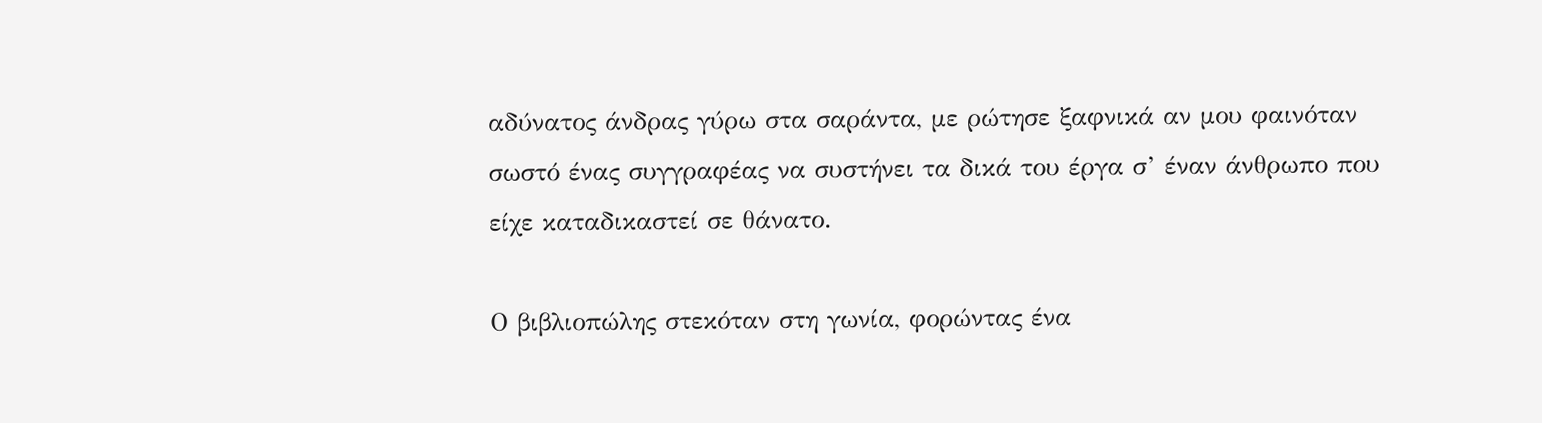αδύνατος άνδρας γύρω στα σαράντα, με ρώτησε ξαφνικά αν μου φαινόταν σωστό ένας συγγραφέας να συστήνει τα δικά του έργα σ’ έναν άνθρωπο που είχε καταδικαστεί σε θάνατο.

Ο βιβλιοπώλης στεκόταν στη γωνία, φορώντας ένα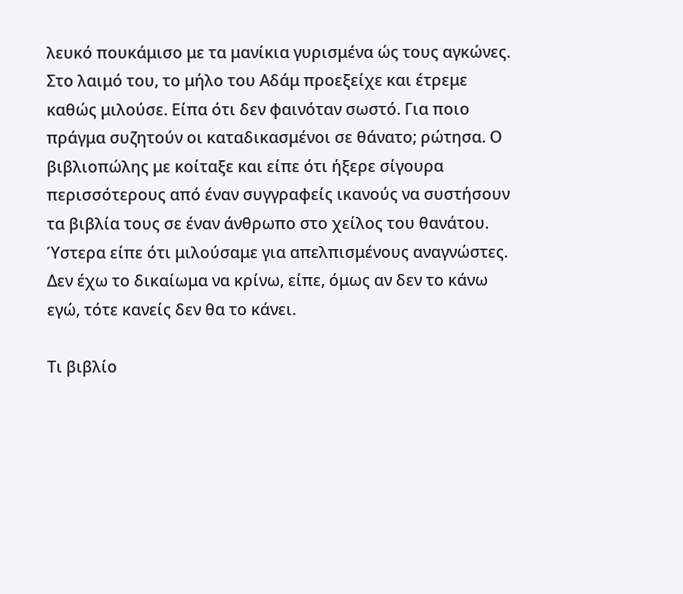λευκό πουκάμισο με τα μανίκια γυρισμένα ώς τους αγκώνες. Στο λαιμό του, το μήλο του Αδάμ προεξείχε και έτρεμε καθώς μιλούσε. Είπα ότι δεν φαινόταν σωστό. Για ποιο πράγμα συζητούν οι καταδικασμένοι σε θάνατο; ρώτησα. Ο βιβλιοπώλης με κοίταξε και είπε ότι ήξερε σίγουρα περισσότερους από έναν συγγραφείς ικανούς να συστήσουν τα βιβλία τους σε έναν άνθρωπο στο χείλος του θανάτου. Ύστερα είπε ότι μιλούσαμε για απελπισμένους αναγνώστες. Δεν έχω το δικαίωμα να κρίνω, είπε, όμως αν δεν το κάνω εγώ, τότε κανείς δεν θα το κάνει.

Τι βιβλίο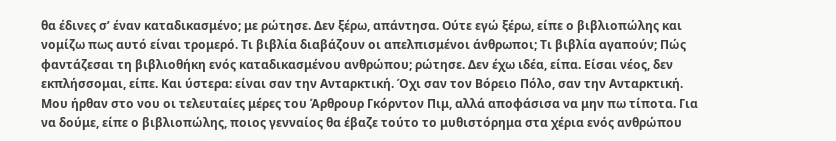θα έδινες σ’ έναν καταδικασμένο; με ρώτησε. Δεν ξέρω, απάντησα. Ούτε εγώ ξέρω, είπε ο βιβλιοπώλης και νομίζω πως αυτό είναι τρομερό. Τι βιβλία διαβάζουν οι απελπισμένοι άνθρωποι; Τι βιβλία αγαπούν; Πώς φαντάζεσαι τη βιβλιοθήκη ενός καταδικασμένου ανθρώπου; ρώτησε. Δεν έχω ιδέα, είπα. Είσαι νέος, δεν εκπλήσσομαι, είπε. Και ύστερα: είναι σαν την Ανταρκτική. Όχι σαν τον Βόρειο Πόλο, σαν την Ανταρκτική. Μου ήρθαν στο νου οι τελευταίες μέρες του Άρθρουρ Γκόρντον Πιμ, αλλά αποφάσισα να μην πω τίποτα. Για να δούμε, είπε ο βιβλιοπώλης, ποιος γενναίος θα έβαζε τούτο το μυθιστόρημα στα χέρια ενός ανθρώπου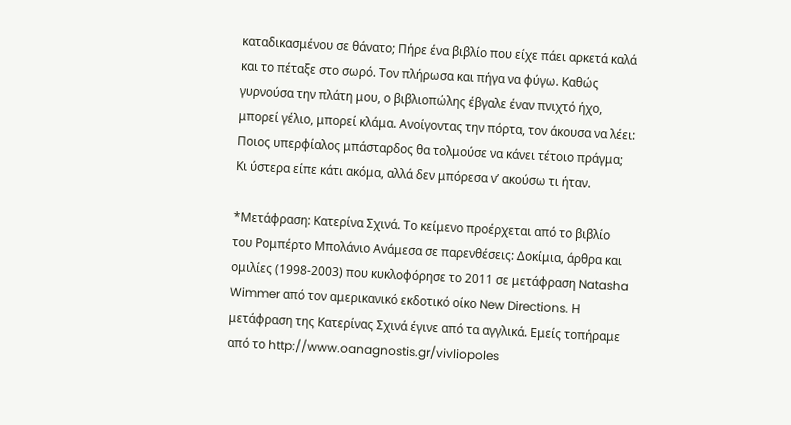καταδικασμένου σε θάνατο; Πήρε ένα βιβλίο που είχε πάει αρκετά καλά και το πέταξε στο σωρό. Τον πλήρωσα και πήγα να φύγω. Καθώς γυρνούσα την πλάτη μου, ο βιβλιοπώλης έβγαλε έναν πνιχτό ήχο, μπορεί γέλιο, μπορεί κλάμα. Ανοίγοντας την πόρτα, τον άκουσα να λέει: Ποιος υπερφίαλος μπάσταρδος θα τολμούσε να κάνει τέτοιο πράγμα; Κι ύστερα είπε κάτι ακόμα, αλλά δεν μπόρεσα ν’ ακούσω τι ήταν.

*Μετάφραση: Κατερίνα Σχινά. Το κείμενο προέρχεται από το βιβλίο του Ρομπέρτο Μπολάνιο Ανάμεσα σε παρενθέσεις: Δοκίμια, άρθρα και ομιλίες (1998-2003) που κυκλοφόρησε το 2011 σε μετάφραση Natasha Wimmer από τον αμερικανικό εκδοτικό οίκο New Directions. Η μετάφραση της Κατερίνας Σχινά έγινε από τα αγγλικά. Εμείς τοπήραμε από το http://www.oanagnostis.gr/vivliopoles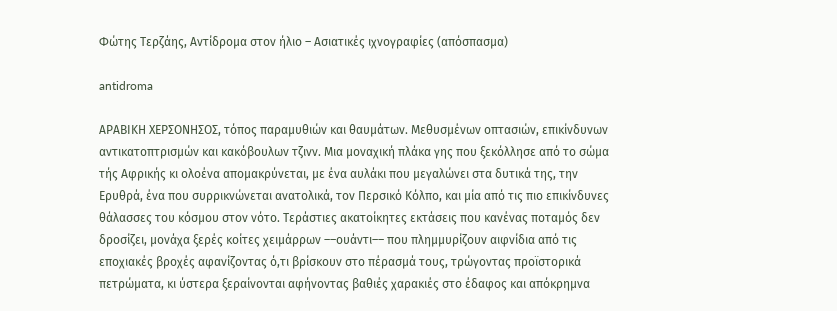Φώτης Τερζάης, Αντίδρομα στον ήλιο – Ασιατικές ιχνογραφίες (απόσπασμα)

antidroma

ΑΡΑΒΙΚΗ ΧΕΡΣΟΝΗΣΟΣ, τόπος παραμυθιών και θαυμάτων. Μεθυσμένων οπτασιών, επικίνδυνων αντικατοπτρισμών και κακόβουλων τζινν. Μια μοναχική πλάκα γης που ξεκόλλησε από το σώμα τής Αφρικής κι ολοένα απομακρύνεται, με ένα αυλάκι που μεγαλώνει στα δυτικά της, την Ερυθρά, ένα που συρρικνώνεται ανατολικά, τον Περσικό Κόλπο, και μία από τις πιο επικίνδυνες θάλασσες του κόσμου στον νότο. Τεράστιες ακατοίκητες εκτάσεις που κανένας ποταμός δεν δροσίζει, μονάχα ξερές κοίτες χειμάρρων ––ουάντι–– που πλημμυρίζουν αιφνίδια από τις εποχιακές βροχές αφανίζοντας ό,τι βρίσκουν στο πέρασμά τους, τρώγοντας προϊστορικά πετρώματα, κι ύστερα ξεραίνονται αφήνοντας βαθιές χαρακιές στο έδαφος και απόκρημνα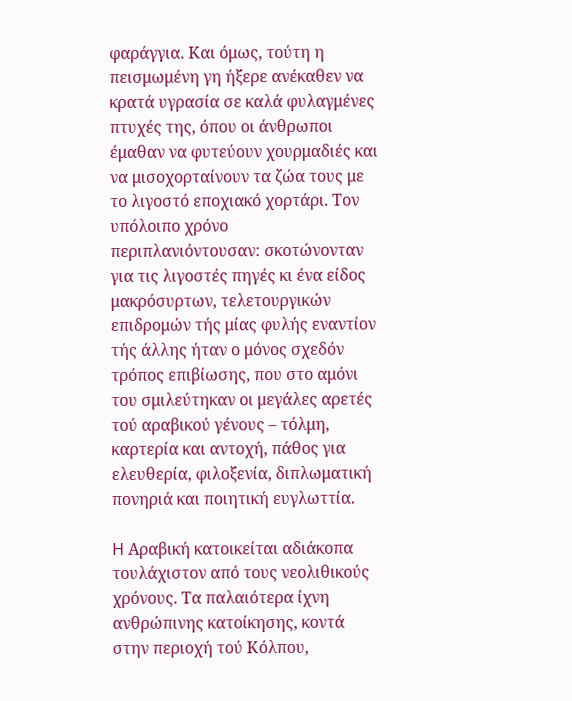φαράγγια. Και όμως, τούτη η πεισμωμένη γη ήξερε ανέκαθεν να κρατά υγρασία σε καλά φυλαγμένες πτυχές της, όπου οι άνθρωποι έμαθαν να φυτεύουν χουρμαδιές και να μισοχορταίνουν τα ζώα τους με το λιγοστό εποχιακό χορτάρι. Τον υπόλοιπο χρόνο περιπλανιόντουσαν: σκοτώνονταν για τις λιγοστές πηγές κι ένα είδος μακρόσυρτων, τελετουργικών επιδρομών τής μίας φυλής εναντίον τής άλλης ήταν ο μόνος σχεδόν τρόπος επιβίωσης, που στο αμόνι του σμιλεύτηκαν οι μεγάλες αρετές τού αραβικού γένους – τόλμη, καρτερία και αντοχή, πάθος για ελευθερία, φιλοξενία, διπλωματική πονηριά και ποιητική ευγλωττία.

H Αραβική κατοικείται αδιάκοπα τουλάχιστον από τους νεολιθικούς χρόνους. Τα παλαιότερα ίχνη ανθρώπινης κατοίκησης, κοντά στην περιοχή τού Κόλπου,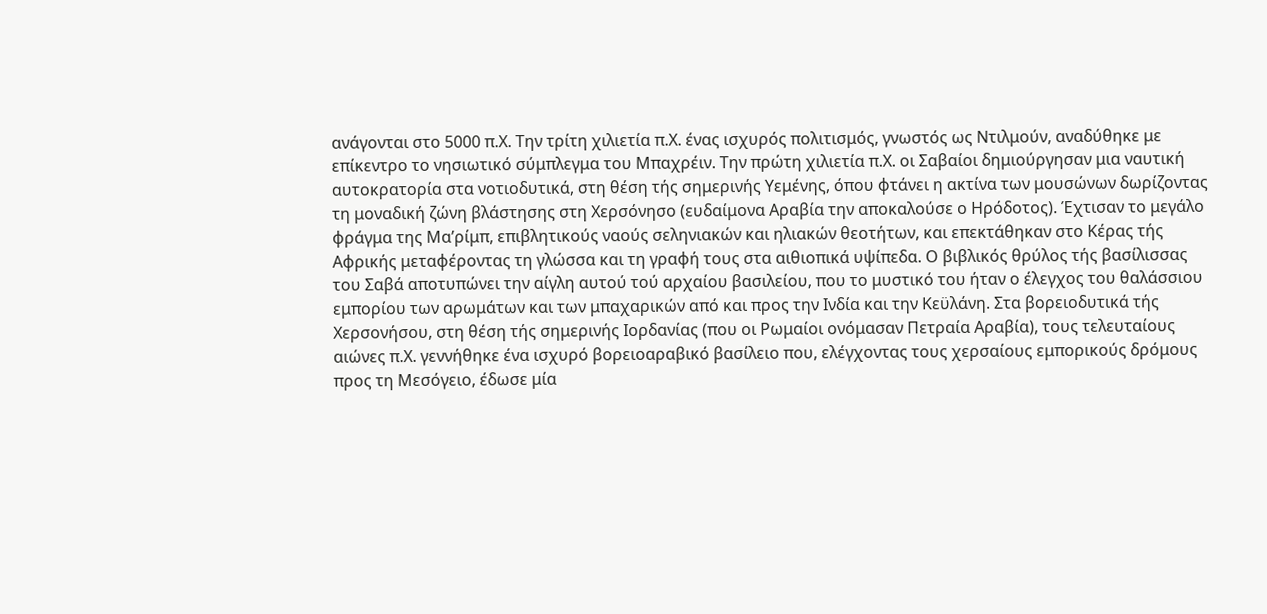ανάγονται στο 5000 π.Χ. Την τρίτη χιλιετία π.Χ. ένας ισχυρός πολιτισμός, γνωστός ως Ντιλμούν, αναδύθηκε με επίκεντρο το νησιωτικό σύμπλεγμα του Μπαχρέιν. Την πρώτη χιλιετία π.Χ. οι Σαβαίοι δημιούργησαν μια ναυτική αυτοκρατορία στα νοτιοδυτικά, στη θέση τής σημερινής Υεμένης, όπου φτάνει η ακτίνα των μουσώνων δωρίζοντας τη μοναδική ζώνη βλάστησης στη Χερσόνησο (ευδαίμονα Αραβία την αποκαλούσε ο Ηρόδοτος). Έχτισαν το μεγάλο φράγμα της Μα’ρίμπ, επιβλητικούς ναούς σεληνιακών και ηλιακών θεοτήτων, και επεκτάθηκαν στο Κέρας τής Αφρικής μεταφέροντας τη γλώσσα και τη γραφή τους στα αιθιοπικά υψίπεδα. Ο βιβλικός θρύλος τής βασίλισσας του Σαβά αποτυπώνει την αίγλη αυτού τού αρχαίου βασιλείου, που το μυστικό του ήταν ο έλεγχος του θαλάσσιου εμπορίου των αρωμάτων και των μπαχαρικών από και προς την Ινδία και την Κεϋλάνη. Στα βορειοδυτικά τής Χερσονήσου, στη θέση τής σημερινής Ιορδανίας (που οι Ρωμαίοι ονόμασαν Πετραία Αραβία), τους τελευταίους αιώνες π.Χ. γεννήθηκε ένα ισχυρό βορειοαραβικό βασίλειο που, ελέγχοντας τους χερσαίους εμπορικούς δρόμους προς τη Μεσόγειο, έδωσε μία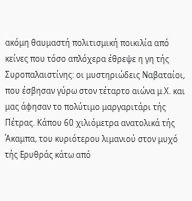ακόμη θαυμαστή πολιτισμική ποικιλία από κείνες που τόσο απλόχερα έθρεψε η γη τής Συροπαλαιστίνης: οι μυστηριώδεις Ναβαταίοι, που έσβησαν γύρω στον τέταρτο αιώνα μ.Χ. και μας άφησαν το πολύτιμο μαργαριτάρι τής Πέτρας. Κάπου 60 χιλιόμετρα ανατολικά τής Άκαμπα, του κυριότερου λιμανιού στον μυχό τής Ερυθράς κάτω από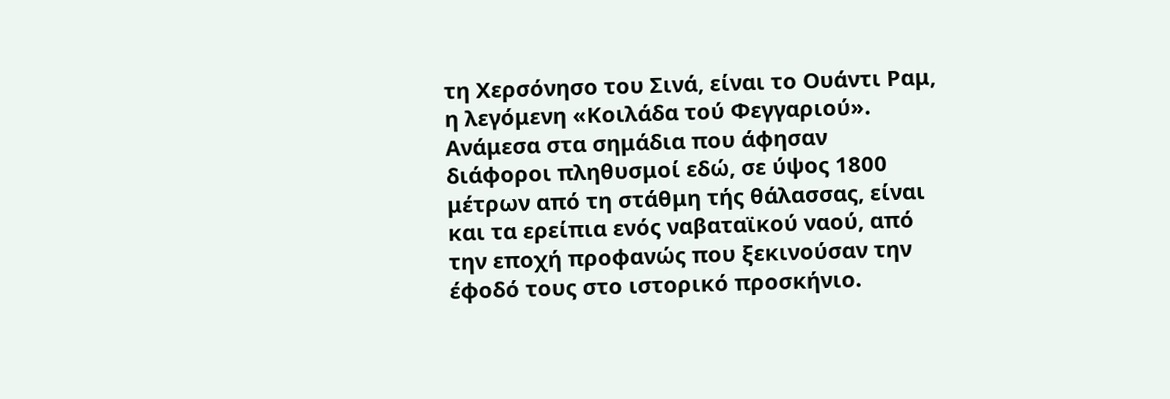τη Χερσόνησο του Σινά, είναι το Ουάντι Ραμ, η λεγόμενη «Κοιλάδα τού Φεγγαριού». Ανάμεσα στα σημάδια που άφησαν διάφοροι πληθυσμοί εδώ, σε ύψος 1800 μέτρων από τη στάθμη τής θάλασσας, είναι και τα ερείπια ενός ναβαταϊκού ναού, από την εποχή προφανώς που ξεκινούσαν την έφοδό τους στο ιστορικό προσκήνιο.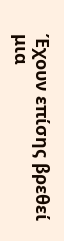Έχουν επίσης βρεθεί μια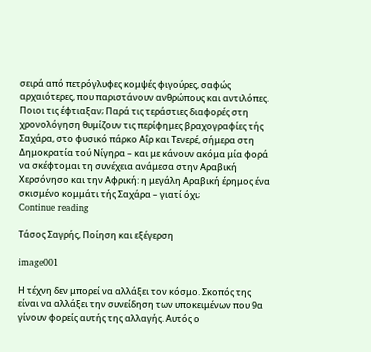σειρά από πετρόγλυφες κομψές φιγούρες, σαφώς αρχαιότερες, που παριστάνουν ανθρώπους και αντιλόπες. Ποιοι τις έφτιαξαν; Παρά τις τεράστιες διαφορές στη χρονολόγηση θυμίζουν τις περίφημες βραχογραφίες τής Σαχάρα, στο φυσικό πάρκο Αΐρ και Τενερέ, σήμερα στη Δημοκρατία τού Νίγηρα – και με κάνουν ακόμα μία φορά να σκέφτομαι τη συνέχεια ανάμεσα στην Αραβική Χερσόνησο και την Αφρική: η μεγάλη Αραβική έρημος ένα σκισμένο κομμάτι τής Σαχάρα – γιατί όχι;
Continue reading

Τάσος Σαγρής, Ποίηση και εξέγερση

image001

Η τέχνη δεν μπορεί να αλλάξει τον κόσμο. Σκοπός της είναι να αλλάξει την συνείδηση των υποκειμένων που 9α γίνουν φορείς αυτής της αλλαγής. Αυτός ο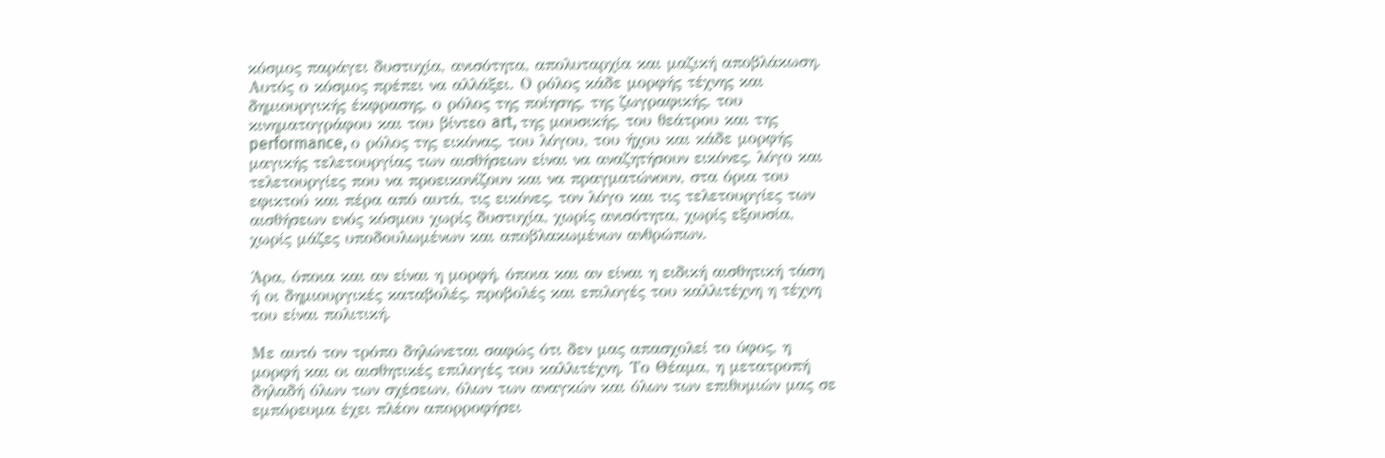κόσμος παράγει δυστυχία, ανισότητα, απολυταρχία και μαζική αποβλάκωση. Αυτός ο κόσμος πρέπει να αλλάξει. Ο ρόλος κάδε μορφής τέχνης και δημιουργικής έκφρασης, ο ρόλος της ποίησης, της ζωγραφικής, του κινηματογράφου και του βίντεο art, της μουσικής, του θεάτρου και της performance, ο ρόλος της εικόνας, του λόγου, του ήχου και κάδε μορφής μαγικής τελετουργίας των αισθήσεων είναι να αναζητήσουν εικόνες, λόγο και τελετουργίες που να προεικονίζουν και να πραγματώνουν, στα όρια του εφικτού και πέρα από αυτά, τις εικόνες, τον λόγο και τις τελετουργίες των αισθήσεων ενός κόσμου χωρίς δυστυχία, χωρίς ανισότητα, χωρίς εξουσία, χωρίς μάζες υποδουλωμένων και αποβλακωμένων ανθρώπων.

Άρα, όποια και αν είναι η μορφή, όποια και αν είναι η ειδική αισθητική τάση ή οι δημιουργικές καταβολές, προβολές και επιλογές του καλλιτέχνη η τέχνη του είναι πολιτική.

Με αυτό τον τρόπο δηλώνεται σαφώς ότι δεν μας απασχολεί το ύφος, η μορφή και οι αισθητικές επιλογές του καλλιτέχνη. Το Θέαμα, η μετατροπή δηλαδή όλων των σχέσεων, όλων των αναγκών και όλων των επιθυμιών μας σε εμπόρευμα έχει πλέον απορροφήσει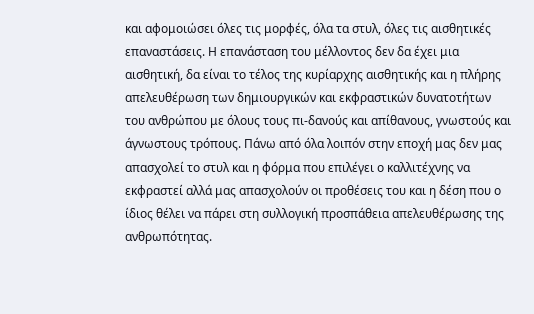και αφομοιώσει όλες τις μορφές, όλα τα στυλ, όλες τις αισθητικές επαναστάσεις. Η επανάσταση του μέλλοντος δεν δα έχει μια αισθητική, δα είναι το τέλος της κυρίαρχης αισθητικής και η πλήρης απελευθέρωση των δημιουργικών και εκφραστικών δυνατοτήτων του ανθρώπου με όλους τους πι-δανούς και απίθανους, γνωστούς και άγνωστους τρόπους. Πάνω από όλα λοιπόν στην εποχή μας δεν μας απασχολεί το στυλ και η φόρμα που επιλέγει ο καλλιτέχνης να εκφραστεί αλλά μας απασχολούν οι προθέσεις του και η δέση που ο ίδιος θέλει να πάρει στη συλλογική προσπάθεια απελευθέρωσης της ανθρωπότητας.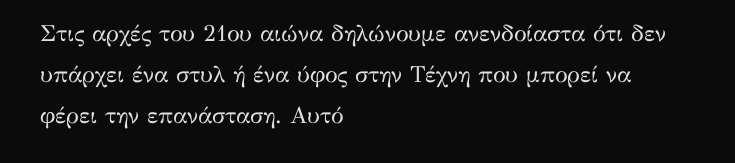Στις αρχές του 21ου αιώνα δηλώνουμε ανενδοίαστα ότι δεν υπάρχει ένα στυλ ή ένα ύφος στην Τέχνη που μπορεί να φέρει την επανάσταση. Αυτό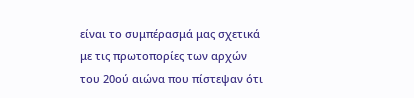είναι το συμπέρασμά μας σχετικά με τις πρωτοπορίες των αρχών του 20ού αιώνα που πίστεψαν ότι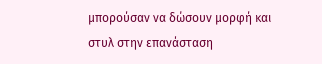μπορούσαν να δώσουν μορφή και στυλ στην επανάσταση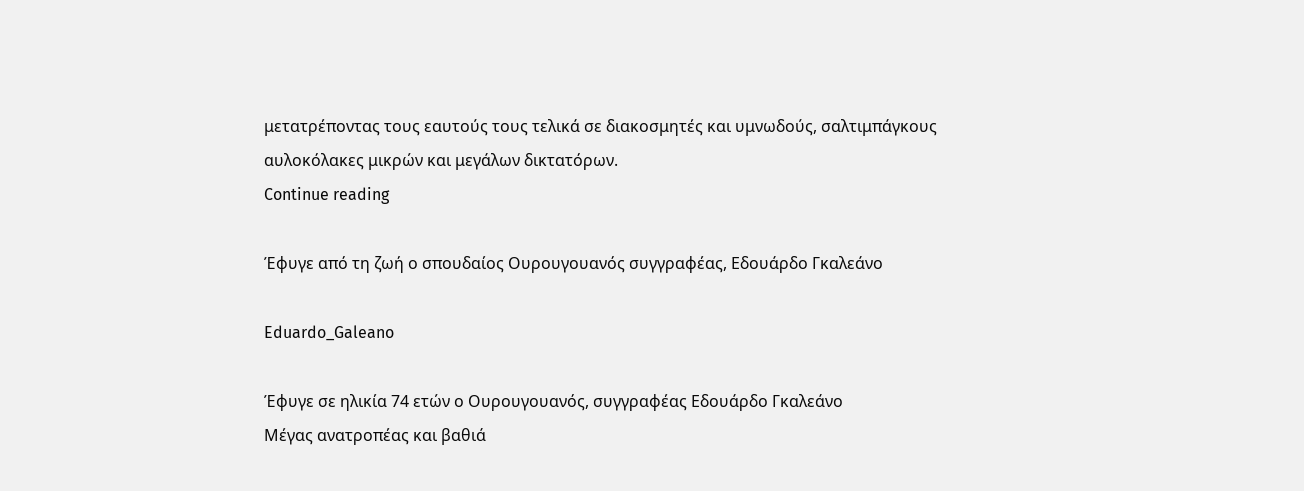μετατρέποντας τους εαυτούς τους τελικά σε διακοσμητές και υμνωδούς, σαλτιμπάγκους αυλοκόλακες μικρών και μεγάλων δικτατόρων.
Continue reading

Έφυγε από τη ζωή ο σπουδαίος Ουρουγουανός συγγραφέας, Εδουάρδο Γκαλεάνο

Eduardo_Galeano

Έφυγε σε ηλικία 74 ετών ο Ουρουγουανός, συγγραφέας Εδουάρδο Γκαλεάνο
Μέγας ανατροπέας και βαθιά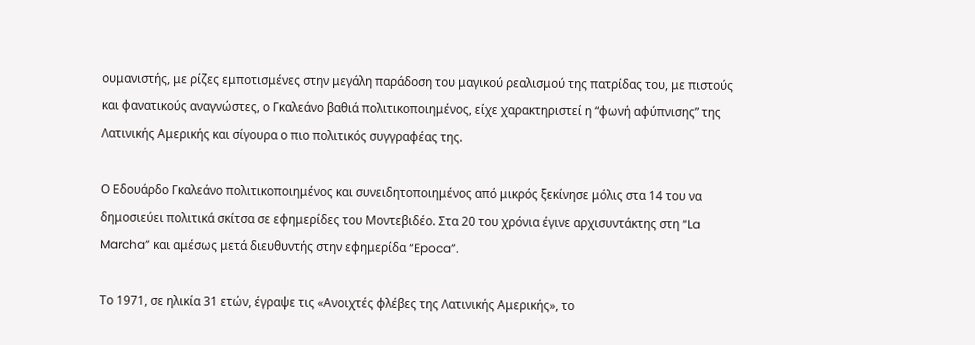ουμανιστής, με ρίζες εμποτισμένες στην μεγάλη παράδοση του μαγικού ρεαλισμού της πατρίδας του, με πιστούς και φανατικούς αναγνώστες, ο Γκαλεάνο βαθιά πολιτικοποιημένος, είχε χαρακτηριστεί η “φωνή αφύπνισης” της Λατινικής Αμερικής και σίγουρα ο πιο πολιτικός συγγραφέας της.

Ο Εδουάρδο Γκαλεάνο πολιτικοποιημένος και συνειδητοποιημένος από μικρός ξεκίνησε μόλις στα 14 του να δημοσιεύει πολιτικά σκίτσα σε εφημερίδες του Μοντεβιδέο. Στα 20 του χρόνια έγινε αρχισυντάκτης στη “La Marcha” και αμέσως μετά διευθυντής στην εφημερίδα “Epoca”.

Το 1971, σε ηλικία 31 ετών, έγραψε τις «Ανοιχτές φλέβες της Λατινικής Αμερικής», το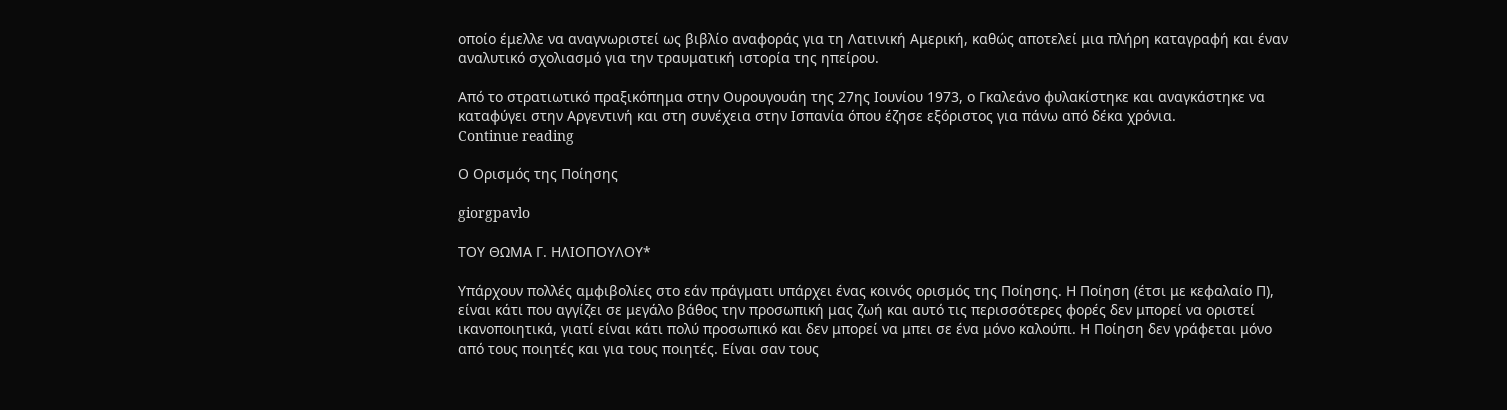οποίο έμελλε να αναγνωριστεί ως βιβλίο αναφοράς για τη Λατινική Αμερική, καθώς αποτελεί μια πλήρη καταγραφή και έναν αναλυτικό σχολιασμό για την τραυματική ιστορία της ηπείρου.

Από το στρατιωτικό πραξικόπημα στην Ουρουγουάη της 27ης Ιουνίου 1973, ο Γκαλεάνο φυλακίστηκε και αναγκάστηκε να καταφύγει στην Αργεντινή και στη συνέχεια στην Ισπανία όπου έζησε εξόριστος για πάνω από δέκα χρόνια.
Continue reading

Ο Ορισμός της Ποίησης

giorgpavlo

ΤΟΥ ΘΩΜΑ Γ. ΗΛΙΟΠΟΥΛΟΥ*

Υπάρχουν πολλές αμφιβολίες στο εάν πράγματι υπάρχει ένας κοινός ορισμός της Ποίησης. Η Ποίηση (έτσι με κεφαλαίο Π), είναι κάτι που αγγίζει σε μεγάλο βάθος την προσωπική μας ζωή και αυτό τις περισσότερες φορές δεν μπορεί να οριστεί ικανοποιητικά, γιατί είναι κάτι πολύ προσωπικό και δεν μπορεί να μπει σε ένα μόνο καλούπι. Η Ποίηση δεν γράφεται μόνο από τους ποιητές και για τους ποιητές. Είναι σαν τους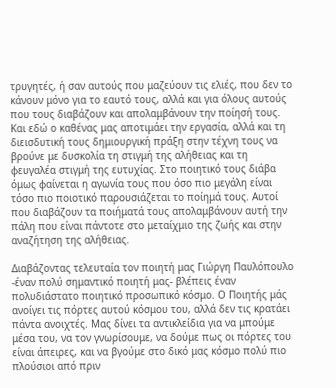τρυγητές, ή σαν αυτούς που μαζεύουν τις ελιές, που δεν το κάνουν μόνο για το εαυτό τους, αλλά και για όλους αυτούς που τους διαβάζουν και απολαμβάνουν την ποίησή τους. Και εδώ ο καθένας μας αποτιμάει την εργασία, αλλά και τη διεισδυτική τους δημιουργική πράξη στην τέχνη τους να βρούνε με δυσκολία τη στιγμή της αλήθειας και τη φευγαλέα στιγμή της ευτυχίας. Στο ποιητικό τους διάβα όμως φαίνεται η αγωνία τους που όσο πιο μεγάλη είναι τόσο πιο ποιοτικό παρουσιάζεται το ποίημά τους. Αυτοί που διαβάζουν τα ποιήματά τους απολαμβάνουν αυτή την πάλη που είναι πάντοτε στο μεταίχμιο της ζωής και στην αναζήτηση της αλήθειας.

Διαβάζοντας τελευταία τον ποιητή μας Γιώργη Παυλόπουλο -έναν πολύ σημαντικό ποιητή μας- βλέπεις έναν πολυδιάστατο ποιητικό προσωπικό κόσμο. Ο Ποιητής μάς ανοίγει τις πόρτες αυτού κόσμου του, αλλά δεν τις κρατάει πάντα ανοιχτές. Μας δίνει τα αντικλείδια για να μπούμε μέσα του, να τον γνωρίσουμε, να δούμε πως οι πόρτες του είναι άπειρες, και να βγούμε στο δικό μας κόσμο πολύ πιο πλούσιοι από πριν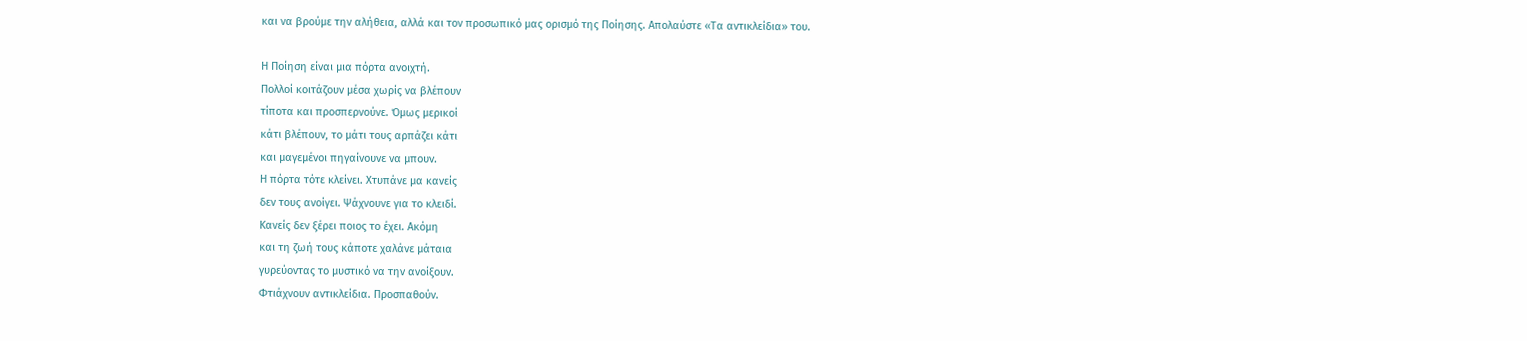και να βρούμε την αλήθεια, αλλά και τον προσωπικό μας ορισμό της Ποίησης. Απολαύστε «Τα αντικλείδια» του.

Η Ποίηση είναι μια πόρτα ανοιχτή.
Πολλοί κοιτάζουν μέσα χωρίς να βλέπουν
τίποτα και προσπερνούνε. Όμως μερικοί
κάτι βλέπουν, το μάτι τους αρπάζει κάτι
και μαγεμένοι πηγαίνουνε να μπουν.
Η πόρτα τότε κλείνει. Χτυπάνε μα κανείς
δεν τους ανοίγει. Ψάχνουνε για το κλειδί.
Κανείς δεν ξέρει ποιος το έχει. Ακόμη
και τη ζωή τους κάποτε χαλάνε μάταια
γυρεύοντας το μυστικό να την ανοίξουν.
Φτιάχνουν αντικλείδια. Προσπαθούν.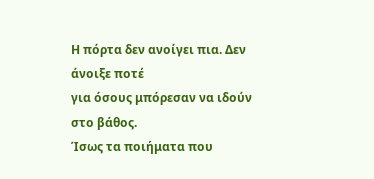Η πόρτα δεν ανοίγει πια. Δεν άνοιξε ποτέ
για όσους μπόρεσαν να ιδούν στο βάθος.
Ίσως τα ποιήματα που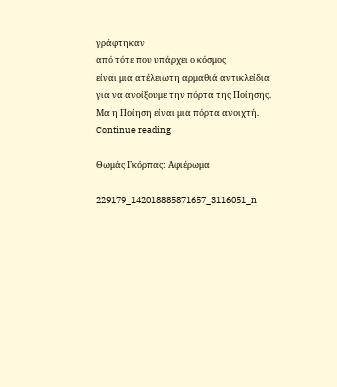γράφτηκαν
από τότε που υπάρχει ο κόσμος
είναι μια ατέλειωτη αρμαθιά αντικλείδια
για να ανοίξουμε την πόρτα της Ποίησης.
Μα η Ποίηση είναι μια πόρτα ανοιχτή.
Continue reading

Θωμάς Γκόρπας: Αφιέρωμα

229179_142018885871657_3116051_n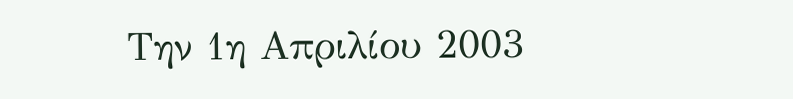Την 1η Απριλίου 2003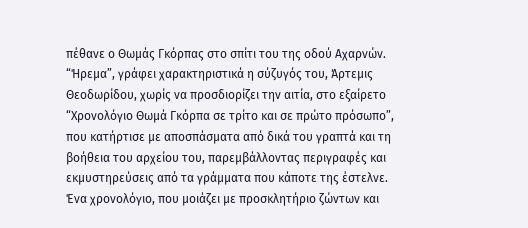πέθανε ο Θωμάς Γκόρπας στο σπίτι του της οδού Αχαρνών. “Ήρεμα”, γράφει χαρακτηριστικά η σύζυγός του, Άρτεμις Θεοδωρίδου, χωρίς να προσδιορίζει την αιτία, στο εξαίρετο “Χρονολόγιο Θωμά Γκόρπα σε τρίτο και σε πρώτο πρόσωπο”, που κατήρτισε με αποσπάσματα από δικά του γραπτά και τη βοήθεια του αρχείου του, παρεμβάλλοντας περιγραφές και εκμυστηρεύσεις από τα γράμματα που κάποτε της έστελνε. Ένα χρονολόγιο, που μοιάζει με προσκλητήριο ζώντων και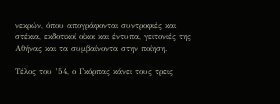νεκρών, όπου απογράφονται συντροφιές και στέκια, εκδοτικοί οίκοι και έντυπα, γειτονιές της Αθήνας και τα συμβαίνοντα στην ποίηση.

Τέλος του ’54, ο Γκόρπας κάνει τους τρεις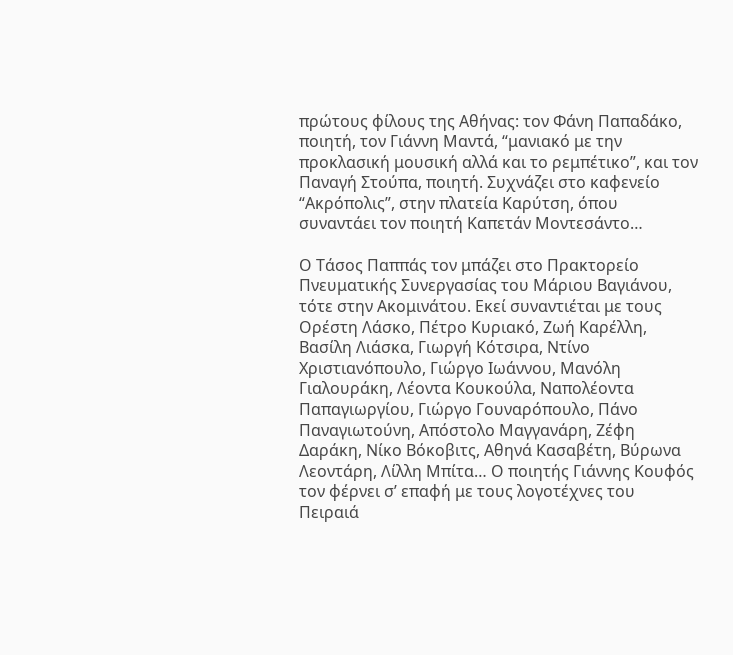πρώτους φίλους της Αθήνας: τον Φάνη Παπαδάκο, ποιητή, τον Γιάννη Μαντά, “μανιακό με την προκλασική μουσική αλλά και το ρεμπέτικο”, και τον Παναγή Στούπα, ποιητή. Συχνάζει στο καφενείο “Ακρόπολις”, στην πλατεία Καρύτση, όπου συναντάει τον ποιητή Καπετάν Μοντεσάντο…

Ο Τάσος Παππάς τον μπάζει στο Πρακτορείο Πνευματικής Συνεργασίας του Μάριου Βαγιάνου, τότε στην Ακομινάτου. Εκεί συναντιέται με τους Ορέστη Λάσκο, Πέτρο Κυριακό, Ζωή Καρέλλη, Βασίλη Λιάσκα, Γιωργή Κότσιρα, Ντίνο Χριστιανόπουλο, Γιώργο Ιωάννου, Μανόλη Γιαλουράκη, Λέοντα Κουκούλα, Ναπολέοντα Παπαγιωργίου, Γιώργο Γουναρόπουλο, Πάνο Παναγιωτούνη, Απόστολο Μαγγανάρη, Ζέφη Δαράκη, Νίκο Βόκοβιτς, Αθηνά Κασαβέτη, Βύρωνα Λεοντάρη, Λίλλη Μπίτα… Ο ποιητής Γιάννης Κουφός τον φέρνει σ’ επαφή με τους λογοτέχνες του Πειραιά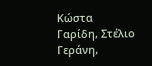Κώστα Γαρίδη, Στέλιο Γεράνη,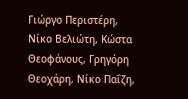Γιώργο Περιστέρη, Νίκο Βελιώτη, Κώστα Θεοφάνους, Γρηγόρη Θεοχάρη, Νίκο Παΐζη,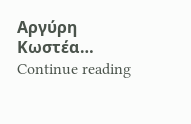Αργύρη Κωστέα…
Continue reading